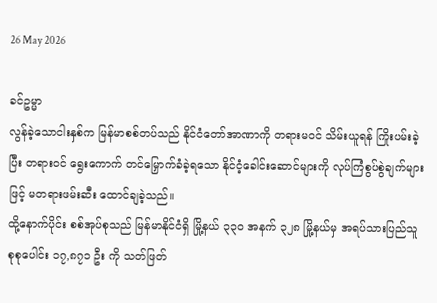26 May 2026

ခင်ဥမ္မာ
လွန်ခဲ့သောငါးနှစ်က မြန်မာစစ်တပ်သည် နိုင်ငံတော်အာဏာကို တရားမဝင် သိမ်းယူရန် ကြိုးပမ်းခဲ့ပြီး တရားဝင် ရွေးကောက် တင်မြှောက်ခံခဲ့ရသော နိုင်ငံ့ခေါင်းဆောင်များကို လုပ်ကြံစွပ်စွဲချက်များဖြင့် မတရားဖမ်းဆီး ထောင်ချခဲ့သည်။
ထို့နောက်ပိုင်း စစ်အုပ်စုသည် မြန်မာနိုင်ငံရှိ မြို့နယ် ၃၃၀ အနက် ၃၂၈ မြို့နယ်မှ အရပ်သားပြည်သူ စုစုပေါင်း ၁၇,၈၇၁ ဦး ကို သတ်ဖြတ်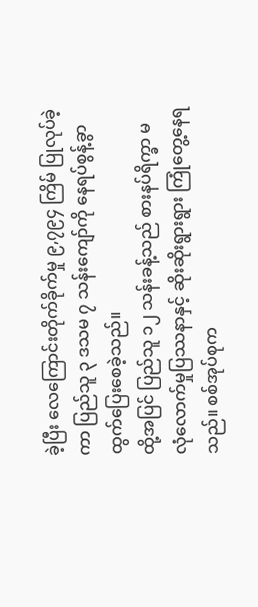ခဲ့ပြီး လေကြောင်းတိုက်ခိုက်မှု ၉,၇၉၄ ကြိမ် ပြုလုပ်ခဲ့ကာ ပြည်သူ ၃ ဒသမ ၇ သန်းကျော်ကို နေရပ်စွန့်ခွာ ထွက်ပြေးစေခဲ့သည်။
ထို့အပြင် ပြည်သူ ၁၂ သန်းခန့်သည် စားနပ်ရိက္ခာ မလုံလောက်မှုပြဿနာနှင့် ဆိုးဆိုးရွားရွား ကြုံတွေ့နေရသည်။ စစ်အုပ်စုက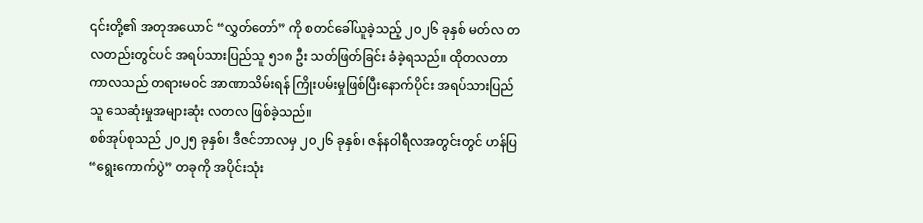၎င်းတို့၏ အတုအယောင် “လွှတ်တော်” ကို စတင်ခေါ်ယူခဲ့သည့် ၂၀၂၆ ခုနှစ် မတ်လ တလတည်းတွင်ပင် အရပ်သားပြည်သူ ၅၁၈ ဦး သတ်ဖြတ်ခြင်း ခံခဲ့ရသည်။ ထိုတလတာ ကာလသည် တရားမဝင် အာဏာသိမ်းရန် ကြိုးပမ်းမှုဖြစ်ပြီးနောက်ပိုင်း အရပ်သားပြည်သူ သေဆုံးမှုအများဆုံး လတလ ဖြစ်ခဲ့သည်။
စစ်အုပ်စုသည် ၂၀၂၅ ခုနှစ်၊ ဒီဇင်ဘာလမှ ၂၀၂၆ ခုနှစ်၊ ဇန်နဝါရီလအတွင်းတွင် ဟန်ပြ “ရွေးကောက်ပွဲ” တခုကို အပိုင်းသုံး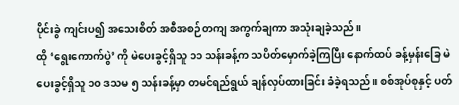ပိုင်းခွဲ ကျင်းပ၍ အသေးစိတ် အစီအစဉ်တကျ အကွက်ချကာ အသုံးချခဲ့သည်။
ထို ‘ရွေးကောက်ပွဲ’ ကို မဲပေးခွင့်ရှိသူ ၁၁ သန်းခန့်က သပိတ်မှောက်ခဲ့ကြပြီး နောက်ထပ် ခန့်မှန်းခြေ မဲပေးခွင့်ရှိသူ ၁၀ ဒသမ ၅ သန်းခန့်မှာ တမင်ရည်ရွယ် ချန်လှပ်ထားခြင်း ခံခဲ့ရသည်။ စစ်အုပ်စုနှင့် ပတ်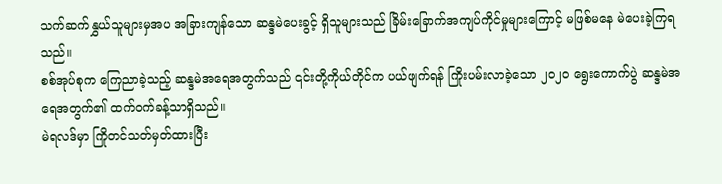သက်ဆက်နွှယ်သူများမှအပ အခြားကျန်သော ဆန္ဒမဲပေးခွင့် ရှိသူများသည် ခြိမ်းခြောက်အကျပ်ကိုင်မှုများကြောင့် မဖြစ်မနေ မဲပေးခဲ့ကြရသည်။
စစ်အုပ်စုက ကြေညာခဲ့သည့် ဆန္ဒမဲအရေအတွက်သည် ၎င်းတို့ကိုယ်တိုင်က ပယ်ဖျက်ရန် ကြိုးပမ်းလာခဲ့သော ၂၀၂၀ ရွေးကောက်ပွဲ ဆန္ဒမဲအရေအတွက်၏ ထက်ဝက်ခန့်သာရှိသည်။
မဲရလဒ်မှာ ကြိုတင်သတ်မှတ်ထားပြီး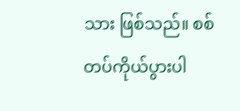သား ဖြစ်သည်။ စစ်တပ်ကိုယ်ပွားပါ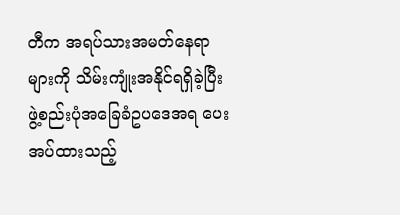တီက အရပ်သားအမတ်နေရာများကို သိမ်းကျုံးအနိုင်ရရှိခဲ့ပြီး ဖွဲ့စည်းပုံအခြေခံဥပဒေအရ ပေးအပ်ထားသည့်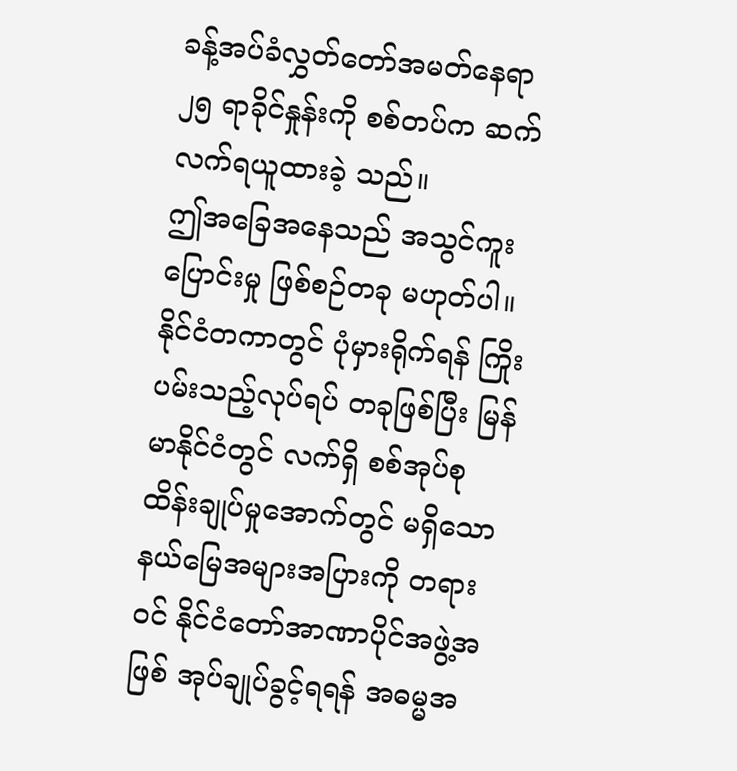ခန့်အပ်ခံလွှတ်တော်အမတ်နေရာ ၂၅ ရာခိုင်နှုန်းကို စစ်တပ်က ဆက်လက်ရယူထားခဲ့ သည်။
ဤအခြေအနေသည် အသွင်ကူးပြောင်းမှု ဖြစ်စဉ်တခု မဟုတ်ပါ။ နိုင်ငံတကာတွင် ပုံမှားရိုက်ရန် ကြိုးပမ်းသည့်လုပ်ရပ် တခုဖြစ်ပြီး မြန်မာနိုင်ငံတွင် လက်ရှိ စစ်အုပ်စု ထိန်းချုပ်မှုအောက်တွင် မရှိသော နယ်မြေအများအပြားကို တရားဝင် နိုင်ငံတော်အာဏာပိုင်အဖွဲ့အဖြစ် အုပ်ချုပ်ခွင့်ရရန် အဓမ္မအ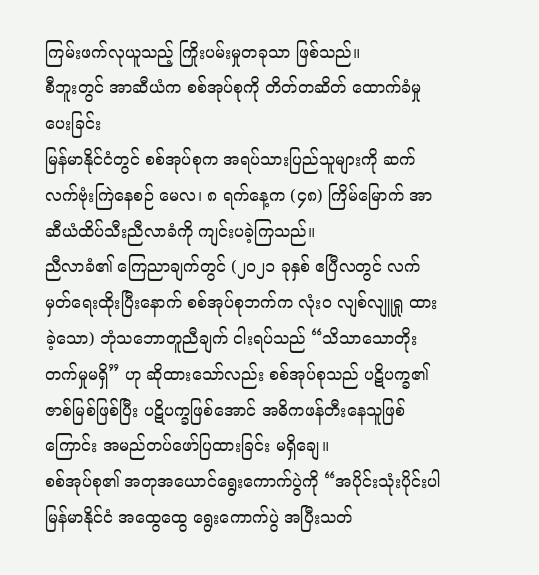ကြမ်းဖက်လုယူသည့် ကြိုးပမ်းမှုတခုသာ ဖြစ်သည်။
စီဘူးတွင် အာဆီယံက စစ်အုပ်စုကို တိတ်တဆိတ် ထောက်ခံမှုပေးခြင်း
မြန်မာနိုင်ငံတွင် စစ်အုပ်စုက အရပ်သားပြည်သူများကို ဆက်လက်ဗုံးကြဲနေစဉ် မေလ၊ ၈ ရက်နေ့က (၄၈) ကြိမ်မြောက် အာဆီယံထိပ်သီးညီလာခံကို ကျင်းပခဲ့ကြသည်။
ညီလာခံ၏ ကြေညာချက်တွင် (၂၀၂၁ ခုနှစ် ဧပြီလတွင် လက်မှတ်ရေးထိုးပြီးနောက် စစ်အုပ်စုဘက်က လုံးဝ လျစ်လျူရှု ထားခဲ့သော) ဘုံသဘောတူညီချက် ငါးရပ်သည် “သိသာသောတိုးတက်မှုမရှိ” ဟု ဆိုထားသော်လည်း စစ်အုပ်စုသည် ပဋိပက္ခ၏ ဇာစ်မြစ်ဖြစ်ပြီး ပဋိပက္ခဖြစ်အောင် အဓိကဖန်တီးနေသူဖြစ်ကြောင်း အမည်တပ်ဖော်ပြထားခြင်း မရှိချေ။
စစ်အုပ်စု၏ အတုအယောင်ရွေးကောက်ပွဲကို “အပိုင်းသုံးပိုင်းပါ မြန်မာနိုင်ငံ အထွေထွေ ရွေးကောက်ပွဲ အပြီးသတ်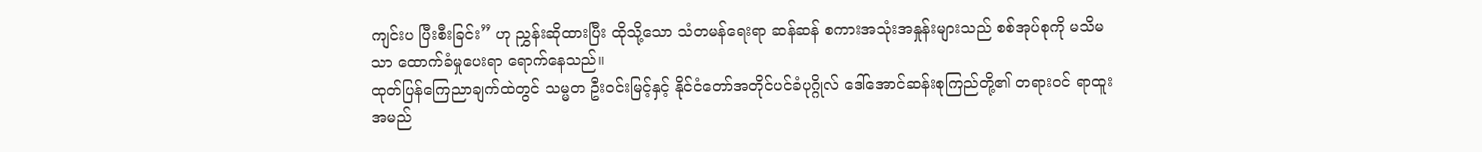ကျင်းပ ပြီးစီးခြင်း” ဟု ညွှန်းဆိုထားပြီး ထိုသို့သော သံတမန်ရေးရာ ဆန်ဆန် စကားအသုံးအနှုန်းများသည် စစ်အုပ်စုကို မသိမသာ ထောက်ခံမှုပေးရာ ရောက်နေသည်။
ထုတ်ပြန်ကြေညာချက်ထဲတွင် သမ္မတ ဦးဝင်းမြင့်နှင့် နိုင်ငံတော်အတိုင်ပင်ခံပုဂ္ဂိုလ် ဒေါ်အောင်ဆန်းစုကြည်တို့၏ တရားဝင် ရာထူးအမည်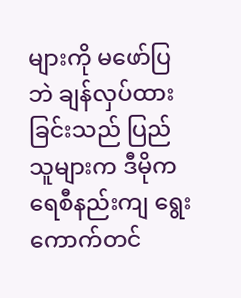များကို မဖော်ပြဘဲ ချန်လှပ်ထားခြင်းသည် ပြည်သူများက ဒီမိုကရေစီနည်းကျ ရွေးကောက်တင်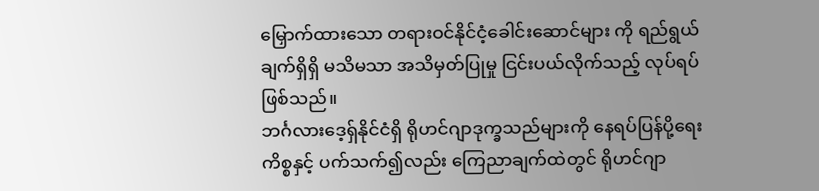မြှောက်ထားသော တရားဝင်နိုင်ငံ့ခေါင်းဆောင်များ ကို ရည်ရွယ်ချက်ရှိရှိ မသိမသာ အသိမှတ်ပြုမှု ငြင်းပယ်လိုက်သည့် လုပ်ရပ် ဖြစ်သည်။
ဘင်္ဂလားဒေ့ရှ်နိုင်ငံရှိ ရိုဟင်ဂျာဒုက္ခသည်များကို နေရပ်ပြန်ပို့ရေးကိစ္စနှင့် ပက်သက်၍လည်း ကြေညာချက်ထဲတွင် ရိုဟင်ဂျာ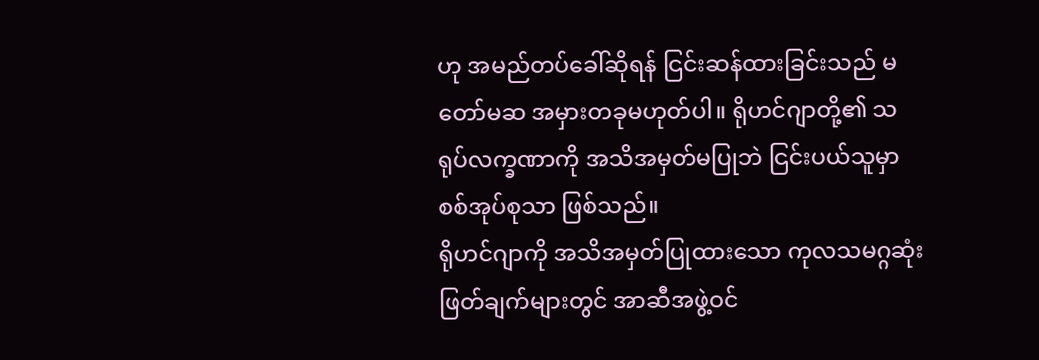ဟု အမည်တပ်ခေါ်ဆိုရန် ငြင်းဆန်ထားခြင်းသည် မတော်မဆ အမှားတခုမဟုတ်ပါ။ ရိုဟင်ဂျာတို့၏ သရုပ်လက္ခဏာကို အသိအမှတ်မပြုဘဲ ငြင်းပယ်သူမှာ စစ်အုပ်စုသာ ဖြစ်သည်။
ရိုဟင်ဂျာကို အသိအမှတ်ပြုထားသော ကုလသမဂ္ဂဆုံးဖြတ်ချက်များတွင် အာဆီအဖွဲ့ဝင်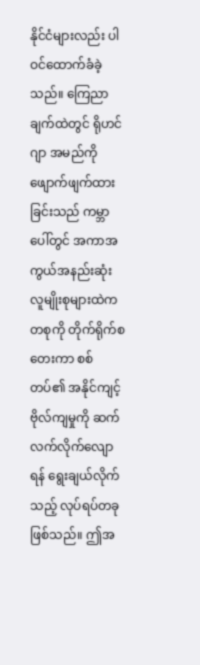နိုင်ငံများလည်း ပါဝင်ထောက်ခံခဲ့သည်။ ကြေညာချက်ထဲတွင် ရိုဟင်ဂျာ အမည်ကို ဖျောက်ဖျက်ထားခြင်းသည် ကမ္ဘာပေါ်တွင် အကာအကွယ်အနည်းဆုံး လူမျိုးစုများထဲကတစုကို တိုက်ရိုက်စတေးကာ စစ်တပ်၏ အနိုင်ကျင့်ဗိုလ်ကျမှုကို ဆက်လက်လိုက်လျောရန် ရွေးချယ်လိုက်သည့် လုပ်ရပ်တခု ဖြစ်သည်။ ဤအ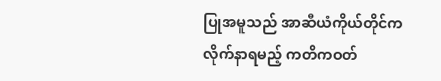ပြုအမူသည် အာဆီယံကိုယ်တိုင်က လိုက်နာရမည့် ကတိကဝတ်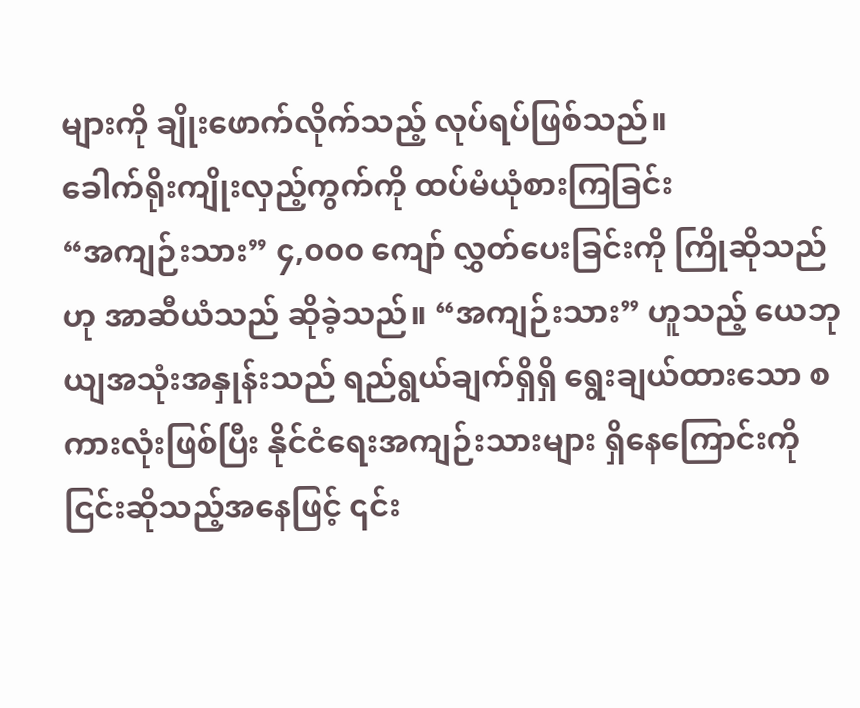များကို ချိုးဖောက်လိုက်သည့် လုပ်ရပ်ဖြစ်သည်။
ခေါက်ရိုးကျိုးလှည့်ကွက်ကို ထပ်မံယုံစားကြခြင်း
“အကျဉ်းသား” ၄,၀၀၀ ကျော် လွှတ်ပေးခြင်းကို ကြိုဆိုသည်ဟု အာဆီယံသည် ဆိုခဲ့သည်။ “အကျဉ်းသား” ဟူသည့် ယေဘုယျအသုံးအနှုန်းသည် ရည်ရွယ်ချက်ရှိရှိ ရွေးချယ်ထားသော စကားလုံးဖြစ်ပြီး နိုင်ငံရေးအကျဉ်းသားများ ရှိနေကြောင်းကို ငြင်းဆိုသည့်အနေဖြင့် ၎င်း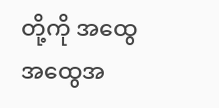တို့ကို အထွေအထွေအ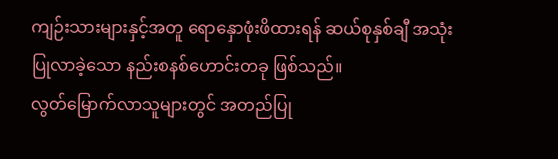ကျဉ်းသားများနှင့်အတူ ရောနှောဖုံးဖိထားရန် ဆယ်စုနှစ်ချီ အသုံးပြုလာခဲ့သော နည်းစနစ်ဟောင်းတခု ဖြစ်သည်။
လွတ်မြောက်လာသူများတွင် အတည်ပြု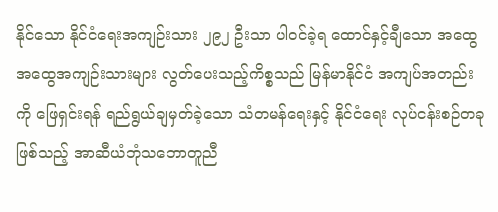နိုင်သော နိုင်ငံရေးအကျဉ်းသား ၂၉၂ ဦးသာ ပါဝင်ခဲ့ရ ထောင်နှင့်ချီသော အထွေအထွေအကျဉ်းသားများ လွတ်ပေးသည့်ကိစ္စသည် မြန်မာနိုင်ငံ အကျပ်အတည်းကို ဖြေရှင်းရန် ရည်ရွယ်ချမှတ်ခဲ့သော သံတမန်ရေးနှင့် နိုင်ငံရေး လုပ်ငန်းစဉ်တခုဖြစ်သည့် အာဆီယံဘုံသဘောတူညီ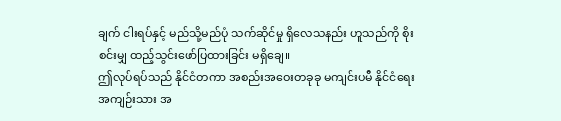ချက် ငါးရပ်နှင့် မည်သို့မည်ပုံ သက်ဆိုင်မှု ရှိလေသနည်း ဟူသည်ကို စိုးစင်းမျှ ထည့်သွင်းဖော်ပြထားခြင်း မရှိချေ။
ဤလုပ်ရပ်သည် နိုင်ငံတကာ အစည်းအဝေးတခုခု မကျင်းပမီ နိုင်ငံရေးအကျဉ်းသား အ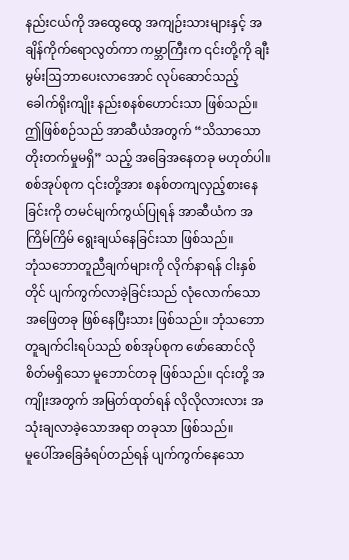နည်းငယ်ကို အထွေထွေ အကျဉ်းသားများနှင့် အချိန်ကိုက်ရောလွတ်ကာ ကမ္ဘာကြီးက ၎င်းတို့ကို ချီးမွမ်းဩဘာပေးလာအောင် လုပ်ဆောင်သည့် ခေါက်ရိုးကျိုး နည်းစနစ်ဟောင်းသာ ဖြစ်သည်။
ဤဖြစ်စဉ်သည် အာဆီယံအတွက် “သိသာသောတိုးတက်မှုမရှိ” သည့် အခြေအနေတခု မဟုတ်ပါ။ စစ်အုပ်စုက ၎င်းတို့အား စနစ်တကျလှည့်စားနေခြင်းကို တမင်မျက်ကွယ်ပြုရန် အာဆီယံက အကြိမ်ကြိမ် ရွေးချယ်နေခြင်းသာ ဖြစ်သည်။
ဘုံသဘောတူညီချက်များကို လိုက်နာရန် ငါးနှစ်တိုင် ပျက်ကွက်လာခဲ့ခြင်းသည် လုံလောက်သောအဖြေတခု ဖြစ်နေပြီးသား ဖြစ်သည်။ ဘုံသဘောတူချက်ငါးရပ်သည် စစ်အုပ်စုက ဖော်ဆောင်လိုစိတ်မရှိသော မူဘောင်တခု ဖြစ်သည်။ ၎င်းတို့ အကျိုးအတွက် အမြတ်ထုတ်ရန် လိုလိုလားလား အသုံးချလာခဲ့သောအရာ တခုသာ ဖြစ်သည်။
မူပေါ်အခြေခံရပ်တည်ရန် ပျက်ကွက်နေသော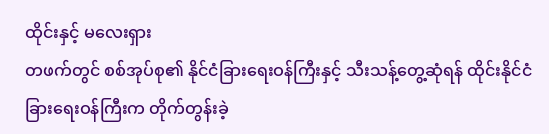ထိုင်းနှင့် မလေးရှား
တဖက်တွင် စစ်အုပ်စု၏ နိုင်ငံခြားရေးဝန်ကြီးနှင့် သီးသန့်တွေ့ဆုံရန် ထိုင်းနိုင်ငံခြားရေးဝန်ကြီးက တိုက်တွန်းခဲ့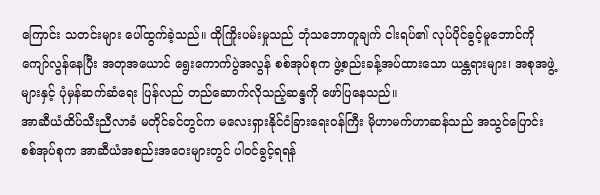ကြောင်း သတင်းများ ပေါ်ထွက်ခဲ့သည်။ ထိုကြိုးပမ်းမှုသည် ဘုံသဘောတူချက် ငါးရပ်၏ လုပ်ပိုင်ခွင့်မူဘောင်ကို ကျော်လွန်နေပြီး အတုအယောင် ရွေးကောက်ပွဲအလွန် စစ်အုပ်စုက ဖွဲ့စည်းခန့်အပ်ထားသော ယန္တရားများ၊ အစုအဖွဲ့များနှင့် ပုံမှန်ဆက်ဆံရေး ပြန်လည် တည်ဆောက်လိုသည့်ဆန္ဒကို ဖော်ပြနေသည်။
အာဆီယံထိပ်သီးညီလာခံ မတိုင်ခင်တွင်က မလေးရှားနိုင်ငံခြားရေးဝန်ကြီး မိုဟာမက်ဟာဆန်သည် အသွင်ပြောင်း စစ်အုပ်စုက အာဆီယံအစည်းအဝေးများတွင် ပါဝင်ခွင့်ရရန်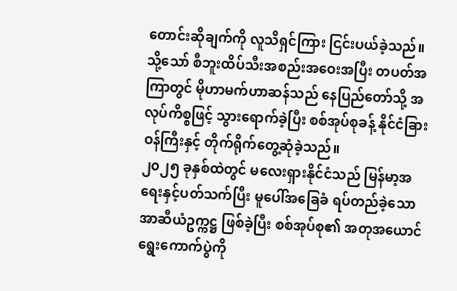တောင်းဆိုချက်ကို လူသိရှင်ကြား ငြင်းပယ်ခဲ့သည်။ သို့သော် စီဘူးထိပ်သီးအစည်းအဝေးအပြီး တပတ်အကြာတွင် မိုဟာမက်ဟာဆန်သည် နေပြည်တော်သို့ အလုပ်ကိစ္စဖြင့် သွားရောက်ခဲ့ပြီး စစ်အုပ်စုခန့် နိုင်ငံခြားဝန်ကြီးနှင့် တိုက်ရိုက်တွေ့ဆုံခဲ့သည်။
၂၀၂၅ ခုနှစ်ထဲတွင် မလေးရှားနိုင်ငံသည် မြန်မာ့အရေးနှင့်ပတ်သက်ပြီး မူပေါ်အခြေခံ ရပ်တည်ခဲ့သော အာဆီယံဥက္ကဋ္ဌ ဖြစ်ခဲ့ပြီး စစ်အုပ်စု၏ အတုအယောင်ရွေးကောက်ပွဲကို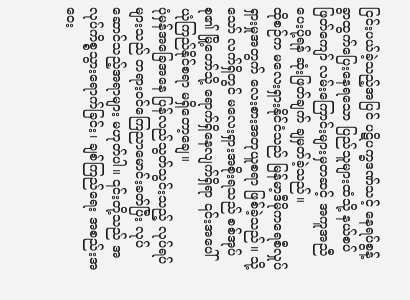ငြင်းပယ်ခဲ့သည့်အပြင် ပဋိပက္ခဒဏ်သင့် နေရပ်စွန့်ခွာထွက်ပြေးနေရသော ပြည်သူများထံသို့ နယ်စပ်ဖြတ်ကျော် လမ်းကြောင်းများမှတဆင့် အကူအညီပေးပို့ရန် ဆုံးဖြတ်ချက် ချမှတ်ခဲ့သည်။
ထိုစဉ်က မလေးရှားနိုင်ငံသည် မြန်မာ့ဒီမိုကရေစီလှုပ်ရှားမှုအတွက် လေးစားအတုယူစရာ ဖြစ်ခဲ့သည်။ သို့သော် လက်ရှိတွင် မလေးရှားအစိုးရသည် စစ်အုပ်စု၏ မြို့တော်သို့ ရောက်ရှိနေလျက်ရှိရာ ၎င်းအပေါ် ယုံကြည်နိုင်စရာ မရှိတော့ချေ။
ပုံမှန်အခြေအနေ ပြန်လည်သွတ်သွင်းသည့် လုပ်ရပ်များသည် တရားဝင်ကြေညာမောင်းခတ်ပြီး လုပ်ဆောင်သည့်အရာများ မဟုတ်ပါ။ ၎င်းတို့သည် အလုပ်ကိစ္စသွားရောက်ခြင်း၊ ချစ်ကြည်ရေး အစည်းအဝေး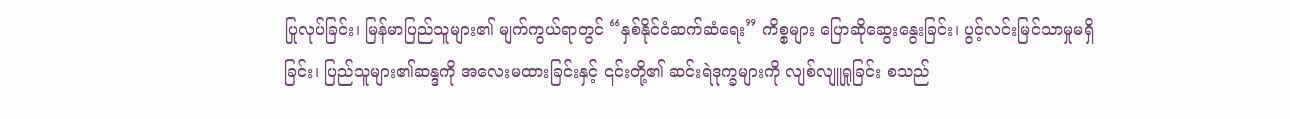ပြုလုပ်ခြင်း၊ မြန်မာပြည်သူများ၏ မျက်ကွယ်ရာတွင် “နှစ်နိုင်ငံဆက်ဆံရေး” ကိစ္စများ ပြောဆိုဆွေးနွေးခြင်း၊ ပွင့်လင်းမြင်သာမှုမရှိခြင်း၊ ပြည်သူများ၏ဆန္ဒကို အလေးမထားခြင်းနှင့် ၎င်းတို့၏ ဆင်းရဲဒုက္ခများကို လျစ်လျူရှုခြင်း စသည်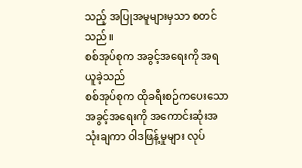သည့် အပြုအမူများမှသာ စတင်သည်။
စစ်အုပ်စုက အခွင့်အရေးကို အရယူခဲ့သည်
စစ်အုပ်စုက ထိုခရီးစဉ်ကပေးသော အခွင့်အရေးကို အကောင်းဆုံးအသုံးချကာ ဝါဒဖြန့်မှုများ လုပ်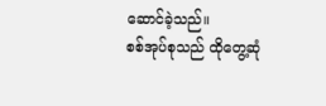ဆောင်ခဲ့သည်။
စစ်အုပ်စုသည် ထိုတွေ့ဆုံ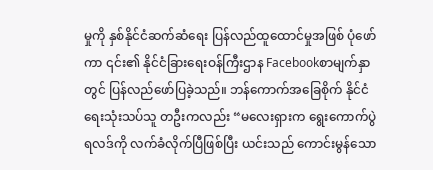မှုကို နှစ်နိုင်ငံဆက်ဆံရေး ပြန်လည်ထူထောင်မှုအဖြစ် ပုံဖော်ကာ ၎င်း၏ နိုင်ငံခြားရေးဝန်ကြီးဌာန Facebookစာမျက်နှာတွင် ပြန်လည်ဖော်ပြခဲ့သည်။ ဘန်ကောက်အခြေစိုက် နိုင်ငံရေးသုံးသပ်သူ တဦးကလည်း “မလေးရှားက ရွေးကောက်ပွဲရလဒ်ကို လက်ခံလိုက်ပြီဖြစ်ပြီး ယင်းသည် ကောင်းမွန်သော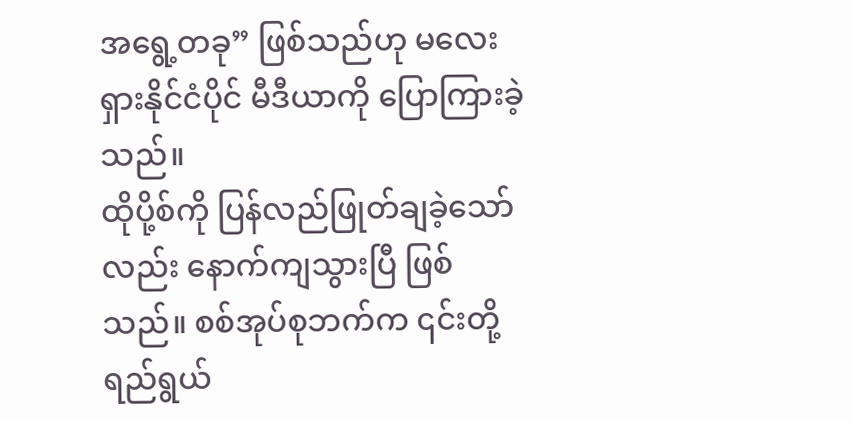အရွေ့တခု” ဖြစ်သည်ဟု မလေးရှားနိုင်ငံပိုင် မီဒီယာကို ပြောကြားခဲ့သည်။
ထိုပို့စ်ကို ပြန်လည်ဖြုတ်ချခဲ့သော်လည်း နောက်ကျသွားပြီ ဖြစ်သည်။ စစ်အုပ်စုဘက်က ၎င်းတို့ ရည်ရွယ်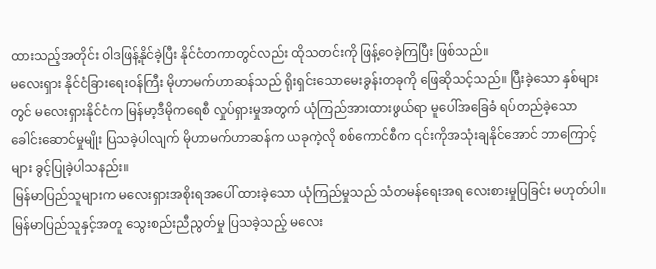ထားသည့်အတိုင်း ဝါဒဖြန့်နိုင်ခဲ့ပြီး နိုင်ငံတကာတွင်လည်း ထိုသတင်းကို ဖြန့်ဝေခဲ့ကြပြီး ဖြစ်သည်။
မလေးရှား နိုင်ငံခြားရေးဝန်ကြီး မိုဟာမက်ဟာဆန်သည် ရိုးရှင်းသောမေးခွန်းတခုကို ဖြေဆိုသင့်သည်။ ပြီးခဲ့သော နှစ်များတွင် မလေးရှားနိုင်ငံက မြန်မာ့ဒီမိုကရေစီ လှုပ်ရှားမှုအတွက် ယုံကြည်အားထားဖွယ်ရာ မူပေါ်အခြေခံ ရပ်တည်ခဲ့သော ခေါင်းဆောင်မှုမျိုး ပြသခဲ့ပါလျက် မိုဟာမက်ဟာဆန်က ယခုကဲ့လို စစ်ကောင်စီက ၎င်းကိုအသုံးချနိုင်အောင် ဘာကြောင့်များ ခွင့်ပြုခဲ့ပါသနည်း။
မြန်မာပြည်သူများက မလေးရှားအစိုးရအပေါ် ထားခဲ့သော ယုံကြည်မှုသည် သံတမန်ရေးအရ လေးစားမှုပြခြင်း မဟုတ်ပါ။ မြန်မာပြည်သူနှင့်အတူ သွေးစည်းညီညွတ်မှု ပြသခဲ့သည့် မလေး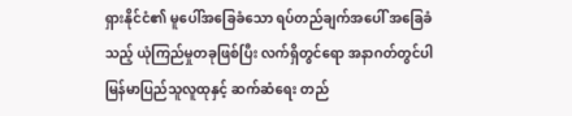ရှားနိုင်ငံ၏ မူပေါ်အခြေခံသော ရပ်တည်ချက်အပေါ် အခြေခံသည့် ယုံကြည်မှုတခုဖြစ်ပြီး လက်ရှိတွင်ရော အနာဂတ်တွင်ပါ မြန်မာပြည်သူလူထုနှင့် ဆက်ဆံရေး တည်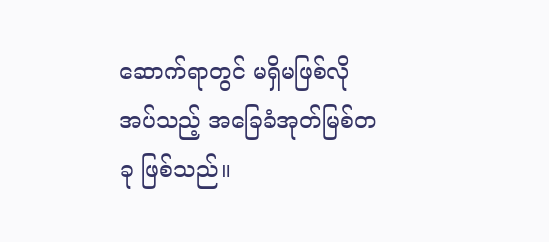ဆောက်ရာတွင် မရှိမဖြစ်လိုအပ်သည့် အခြေခံအုတ်မြစ်တခု ဖြစ်သည်။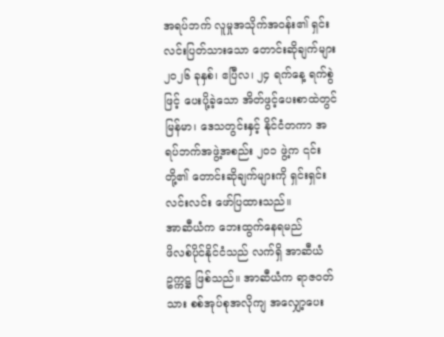အရပ်ဘက် လူမှုအသိုက်အဝန်း၏ ရှင်းလင်းပြတ်သားသော တောင်းဆိုချက်များ
၂၀၂၆ ခုနှစ်၊ ဧပြီလ၊ ၂၄ ရက်နေ့ ရက်စွဲဖြင့် ပေးပို့ခဲ့သော အိတ်ဖွင့်ပေးစာထဲတွင် မြန်မာ၊ ဒေသတွင်းနှင့် နိုင်ငံတကာ အရပ်ဘက်အဖွဲ့အစည်း ၂၀၁ ဖွဲ့က ၎င်းတို့၏ တောင်းဆိုချက်များကို ရှင်းရှင်းလင်းလင်း ဖော်ပြထားသည်။
အာဆီယံက ဘေးထွက်နေရမည်
ဖိလစ်ပိုင်နိုင်ငံသည် လက်ရှိ အာဆီယံဥက္ကဋ္ဌ ဖြစ်သည်။ အာဆီယံက ရာဇဝတ်သား စစ်အုပ်စုအလိုကျ အလျှော့ပေး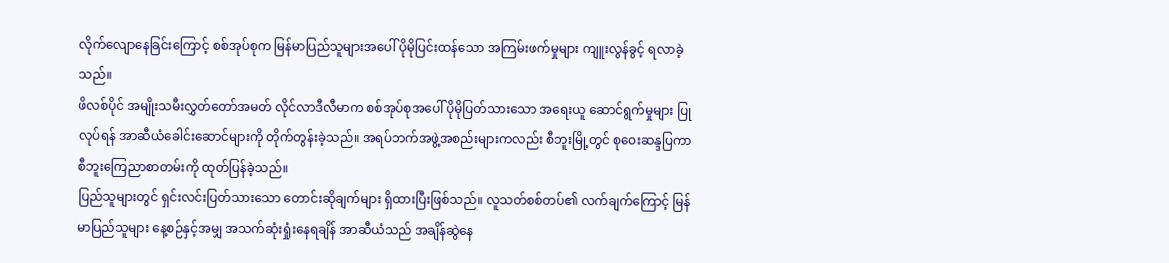လိုက်လျောနေခြင်းကြောင့် စစ်အုပ်စုက မြန်မာပြည်သူများအပေါ် ပိုမိုပြင်းထန်သော အကြမ်းဖက်မှုများ ကျူးလွန်ခွင့် ရလာခဲ့သည်။
ဖိလစ်ပိုင် အမျိုးသမီးလွှတ်တော်အမတ် လိုင်လာဒီလီမာက စစ်အုပ်စုအပေါ် ပိုမိုပြတ်သားသော အရေးယူ ဆောင်ရွက်မှုများ ပြုလုပ်ရန် အာဆီယံခေါင်းဆောင်များကို တိုက်တွန်းခဲ့သည်။ အရပ်ဘက်အဖွဲ့အစည်းများကလည်း စီဘူးမြို့တွင် စုဝေးဆန္ဒပြကာ စီဘူးကြေညာစာတမ်းကို ထုတ်ပြန်ခဲ့သည်။
ပြည်သူများတွင် ရှင်းလင်းပြတ်သားသော တောင်းဆိုချက်များ ရှိထားပြီးဖြစ်သည်။ လူသတ်စစ်တပ်၏ လက်ချက်ကြောင့် မြန်မာပြည်သူများ နေ့စဉ်နှင့်အမျှ အသက်ဆုံးရှုံးနေရချိန် အာဆီယံသည် အချိန်ဆွဲနေ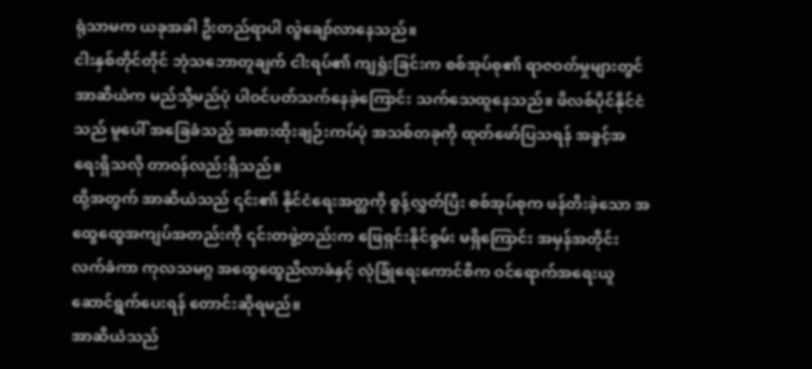ရုံသာမက ယခုအခါ ဦးတည်ရာပါ လွဲချော်လာနေသည်။
ငါးနှစ်တိုင်တိုင် ဘုံသဘောတူချက် ငါးရပ်၏ ကျရှုံးခြင်းက စစ်အုပ်စု၏ ရာဇဝတ်မှုများတွင် အာဆီယံက မည်သို့မည်ပုံ ပါဝင်ပတ်သက်နေခဲ့ကြောင်း သက်သေထူနေသည်။ ဖိလစ်ပိုင်နိုင်ငံသည် မူပေါ် အခြေခံသည့် အစားထိုးချဉ်းကပ်ပုံ အသစ်တခုကို ထုတ်ဖော်ပြသရန် အခွင့်အရေးရှိသလို တာဝန်လည်းရှိသည်။
ထို့အတွက် အာဆီယံသည် ၎င်း၏ နိုင်ငံရေးအတ္တကို စွန့်လွှတ်ပြီး စစ်အုပ်စုက ဖန်တီးခဲ့သော အထွေထွေအကျပ်အတည်းကို ၎င်းတဖွဲ့တည်းက ဖြေရှင်းနိုင်စွမ်း မရှိကြောင်း အမှန်အတိုင်း လက်ခံကာ ကုလသမဂ္ဂ အထွေထွေညီလာခံနှင့် လုံခြုံရေးကောင်စီက ဝင်ရောက်အရေးယူ ဆောင်ရွက်ပေးရန် တောင်းဆိုရမည်။
အာဆီယံသည်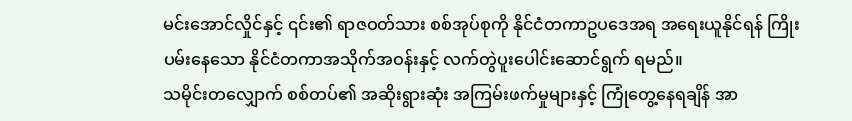မင်းအောင်လှိုင်နှင့် ၎င်း၏ ရာဇဝတ်သား စစ်အုပ်စုကို နိုင်ငံတကာဥပဒေအရ အရေးယူနိုင်ရန် ကြိုးပမ်းနေသော နိုင်ငံတကာအသိုက်အဝန်းနှင့် လက်တွဲပူးပေါင်းဆောင်ရွက် ရမည်။
သမိုင်းတလျှောက် စစ်တပ်၏ အဆိုးရွားဆုံး အကြမ်းဖက်မှုများနှင့် ကြုံတွေ့နေရချိန် အာ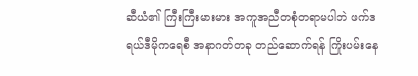ဆီယံ၏ ကြီးကြီးမားမား အကူအညီတစုံတရာမပါဘဲ ဖက်ဒရယ်ဒီမိုကရေစီ အနာဂတ်တခု တည်ဆောက်ရန် ကြိုးပမ်းနေ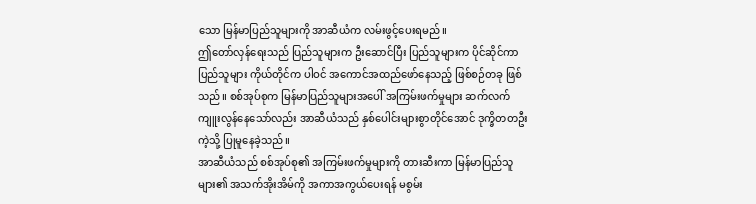သော မြန်မာပြည်သူများကို အာဆီယံက လမ်းဖွင့်ပေးရမည်။
ဤတော်လှန်ရေးသည် ပြည်သူများက ဦးဆောင်ပြီး ပြည်သူများက ပိုင်ဆိုင်ကာ ပြည်သူများ ကိုယ်တိုင်က ပါဝင် အကောင်အထည်ဖော်နေသည့် ဖြစ်စဉ်တခု ဖြစ်သည်။ စစ်အုပ်စုက မြန်မာပြည်သူများအပေါ် အကြမ်းဖက်မှုများ ဆက်လက် ကျူးလွန်နေသော်လည်း အာဆီယံသည် နှစ်ပေါင်းများစွာတိုင်အောင် ဒုက္ခိတတဦးကဲ့သို့ ပြုမူနေခဲ့သည်။
အာဆီယံသည် စစ်အုပ်စု၏ အကြမ်းဖက်မှုများကို တားဆီးကာ မြန်မာပြည်သူများ၏ အသက်အိုးအိမ်ကို အကာအကွယ်ပေးရန် မစွမ်း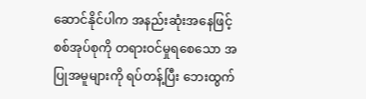ဆောင်နိုင်ပါက အနည်းဆုံးအနေဖြင့် စစ်အုပ်စုကို တရားဝင်မှုရစေသော အပြုအမူများကို ရပ်တန့်ပြီး ဘေးထွက်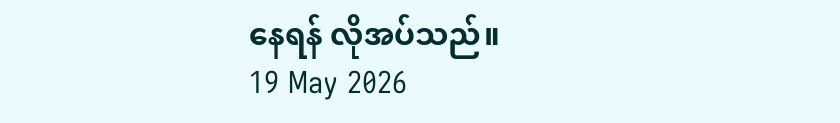နေရန် လိုအပ်သည်။
19 May 2026